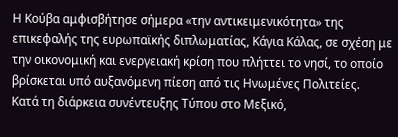Η Κούβα αμφισβήτησε σήμερα «την αντικειμενικότητα» της επικεφαλής της ευρωπαϊκής διπλωματίας, Κάγια Κάλας, σε σχέση με την οικονομική και ενεργειακή κρίση που πλήττει το νησί, το οποίο βρίσκεται υπό αυξανόμενη πίεση από τις Ηνωμένες Πολιτείες.
Κατά τη διάρκεια συνέντευξης Τύπου στο Μεξικό,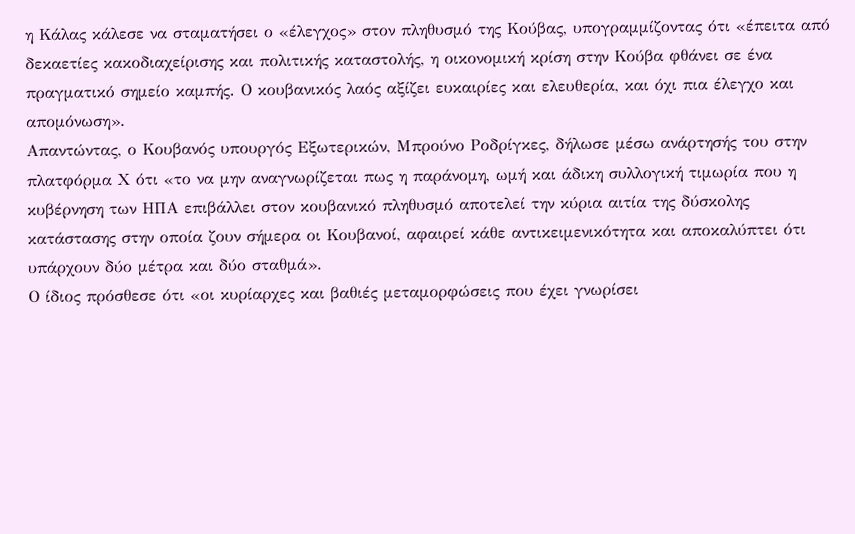η Κάλας κάλεσε να σταματήσει ο «έλεγχος» στον πληθυσμό της Κούβας, υπογραμμίζοντας ότι «έπειτα από δεκαετίες κακοδιαχείρισης και πολιτικής καταστολής, η οικονομική κρίση στην Κούβα φθάνει σε ένα πραγματικό σημείο καμπής. Ο κουβανικός λαός αξίζει ευκαιρίες και ελευθερία, και όχι πια έλεγχο και απομόνωση».
Απαντώντας, ο Κουβανός υπουργός Εξωτερικών, Μπρούνο Ροδρίγκες, δήλωσε μέσω ανάρτησής του στην πλατφόρμα Χ ότι «το να μην αναγνωρίζεται πως η παράνομη, ωμή και άδικη συλλογική τιμωρία που η κυβέρνηση των ΗΠΑ επιβάλλει στον κουβανικό πληθυσμό αποτελεί την κύρια αιτία της δύσκολης κατάστασης στην οποία ζουν σήμερα οι Κουβανοί, αφαιρεί κάθε αντικειμενικότητα και αποκαλύπτει ότι υπάρχουν δύο μέτρα και δύο σταθμά».
Ο ίδιος πρόσθεσε ότι «οι κυρίαρχες και βαθιές μεταμορφώσεις που έχει γνωρίσει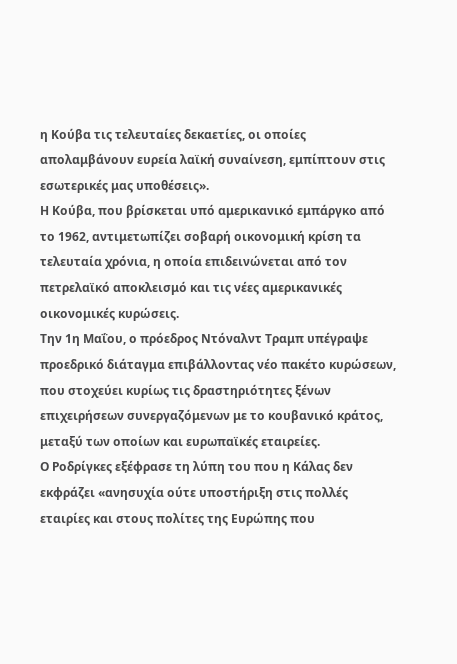η Κούβα τις τελευταίες δεκαετίες, οι οποίες απολαμβάνουν ευρεία λαϊκή συναίνεση, εμπίπτουν στις εσωτερικές μας υποθέσεις».
Η Κούβα, που βρίσκεται υπό αμερικανικό εμπάργκο από το 1962, αντιμετωπίζει σοβαρή οικονομική κρίση τα τελευταία χρόνια, η οποία επιδεινώνεται από τον πετρελαϊκό αποκλεισμό και τις νέες αμερικανικές οικονομικές κυρώσεις.
Την 1η Μαΐου, ο πρόεδρος Ντόναλντ Τραμπ υπέγραψε προεδρικό διάταγμα επιβάλλοντας νέο πακέτο κυρώσεων, που στοχεύει κυρίως τις δραστηριότητες ξένων επιχειρήσεων συνεργαζόμενων με το κουβανικό κράτος, μεταξύ των οποίων και ευρωπαϊκές εταιρείες.
Ο Ροδρίγκες εξέφρασε τη λύπη του που η Κάλας δεν εκφράζει «ανησυχία ούτε υποστήριξη στις πολλές εταιρίες και στους πολίτες της Ευρώπης που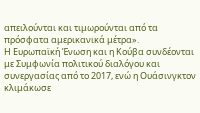απειλούνται και τιμωρούνται από τα πρόσφατα αμερικανικά μέτρα».
Η Ευρωπαϊκή Ένωση και η Κούβα συνδέονται με Συμφωνία πολιτικού διαλόγου και συνεργασίας από το 2017, ενώ η Ουάσινγκτον κλιμάκωσε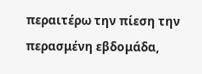περαιτέρω την πίεση την περασμένη εβδομάδα,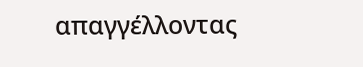απαγγέλλοντας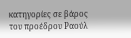κατηγορίες σε βάρος του προέδρου Ραούλ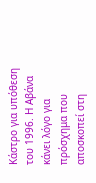Κάστρο για υπόθεση του 1996. Η Αβάνα κάνει λόγο για πρόσχημα που αποσκοπεί στη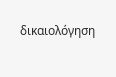δικαιολόγηση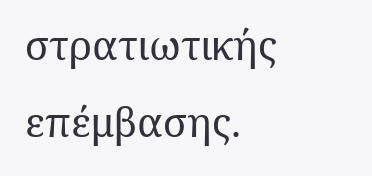στρατιωτικής επέμβασης.